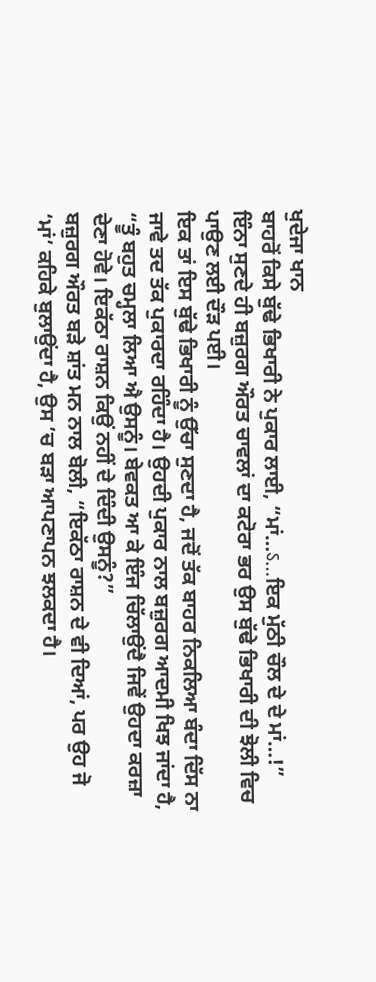ਖੁਦੇਜਾ ਖਾਨ
ਬਾਹਰੋਂ ਕਿਸੇ ਬੁੱਢੇ ਭਿਖਾਰੀ ਨੇ ਪੁਕਾਰ ਲਾਈ, “ਮਾਂ…ऽ…ਇਕ ਮੁੱਠੀ ਚੌਲ ਦੇ ਦੇ ਮਾਂ…!”
ਇੰਨਾ ਸੁਣਦੇ ਹੀ ਬਜ਼ੁਰਗ ਔਰਤ ਚਾਵਲਾਂ ਦਾ ਕਟੋਰਾ ਭਰ ਉਸ ਬੁੱਢੇ ਭਿਖਾਰੀ ਦੀ ਝੋਲੀ ਵਿਚ ਪਾਉਣ ਲਈ ਦੌਡ਼ ਪਈ।
ਇਕ ਤਾਂ ਇਸ ਬੁੱਢੇ ਭਿਖਾਰੀ ਨੂੰ ਉੱਚਾ ਸੁਣਦਾ ਹੈ, ਜਦੋਂ ਤੱਕ ਬਾਹਰ ਨਿਕਲਿਆ ਬੰਦਾ ਦਿੱਸ ਨਾ ਜਾਵੇ ਤਦ ਤੱਕ ਪੁਕਾਰਦਾ ਰਹਿੰਦਾ ਹੈ। ਉਹਦੀ ਪੁਕਾਰ ਨਾਲ ਬਜ਼ੁਰਗ ਆਦਮੀ ਖਿਝ ਜਾਂਦਾ ਹੈ, “ਤੂੰ ਬਹੁਤ ਚਮ੍ਹਲਾ ਲਿਆ ਐ ਉਸਨੂੰ। ਬੇਵਕਤ ਆ ਕੇ ਇੰਜ ਚਿੱਲਾਉਂਦੈ ਜਿਵੇਂ ਉਹਦਾ ਕਰਜ਼ਾ ਦੇਣਾ ਹੋਵੇ। ਇਕੱਠਾ ਰਾਸ਼ਨ ਕਿਉਂ ਨਹੀਂ ਦੇ ਦਿੰਦੀ ਉਸਨੂੰ?”
ਬਜ਼ੁਰਗ ਔਰਤ ਬਡ਼ੇ ਸ਼ਾਂਤ ਮਨ ਨਾਲ ਬੋਲੀ, “ਇਕੱਠਾ ਰਾਸ਼ਨ ਦੇ ਵੀ ਦਿਆਂ, ਪਰ ਉਹ ਜੋ ‘ਮਾਂ’ ਕਹਿਕੇ ਬੁਲਾਉਂਦਾ ਹੈ, ਉਸ ’ਚ ਬਡ਼ਾ ਆਪਣਾਪਨ ਝਲਕਦਾ ਹੈ।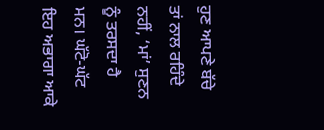ਹੁਣ ਆਪਣੇ ਬੱਚੇ ਤਾਂ ਨਾਲ ਰਹਿੰਦੇ ਨਹੀਂ, ‘ਮਾਂ’ ਸੁਣਨ ਨੂੰ ਤਰਸਦਾ ਹੈ ਮਨ। ਘੱਟੋ-ਘੱਟ ਇਹ ਅਭਾਗਾ ਆਕੇ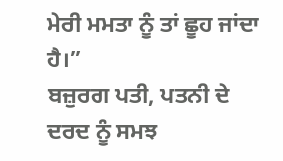ਮੇਰੀ ਮਮਤਾ ਨੂੰ ਤਾਂ ਛੂਹ ਜਾਂਦਾ ਹੈ।”
ਬਜ਼ੁਰਗ ਪਤੀ, ਪਤਨੀ ਦੇ ਦਰਦ ਨੂੰ ਸਮਝ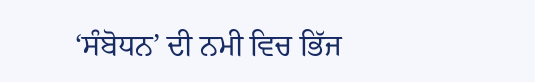‘ਸੰਬੋਧਨ’ ਦੀ ਨਮੀ ਵਿਚ ਭਿੱਜ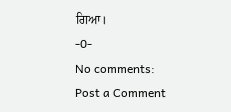ਗਿਆ।
-0-
No comments:
Post a Comment